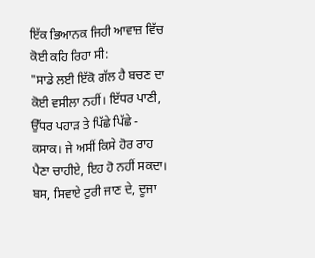ਇੱਕ ਭਿਆਨਕ ਜਿਹੀ ਆਵਾਜ਼ ਵਿੱਚ ਕੋਈ ਕਹਿ ਰਿਹਾ ਸੀ:
"ਸਾਡੇ ਲਈ ਇੱਕੋ ਗੱਲ ਹੈ ਬਚਣ ਦਾ ਕੋਈ ਵਸੀਲਾ ਨਹੀਂ। ਇੱਧਰ ਪਾਣੀ, ਉੱਧਰ ਪਹਾੜ ਤੇ ਪਿੱਛੇ ਪਿੱਛੇ - ਕਸਾਕ। ਜੇ ਅਸੀਂ ਕਿਸੇ ਹੋਰ ਰਾਹ ਪੈਣਾ ਚਾਹੀਏ, ਇਹ ਹੋ ਨਹੀਂ ਸਕਦਾ। ਬਸ, ਸਿਵਾਏ ਟੁਰੀ ਜਾਣ ਦੇ, ਦੂਜਾ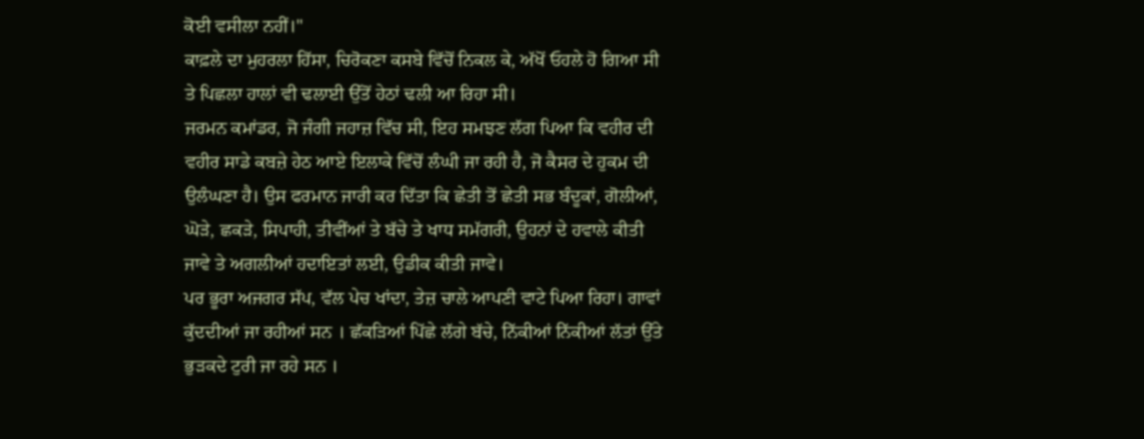ਕੋਈ ਵਸੀਲਾ ਨਹੀਂ।"
ਕਾਫ਼ਲੇ ਦਾ ਮੁਹਰਲਾ ਹਿੱਸਾ, ਚਿਰੋਕਣਾ ਕਸਬੇ ਵਿੱਚੋਂ ਨਿਕਲ ਕੇ, ਅੱਖੋਂ ਓਹਲੇ ਹੋ ਗਿਆ ਸੀ ਤੇ ਪਿਛਲਾ ਹਾਲਾਂ ਵੀ ਢਲਾਈ ਉੱਤੋਂ ਹੇਠਾਂ ਢਲੀ ਆ ਰਿਹਾ ਸੀ।
ਜਰਮਨ ਕਮਾਂਡਰ, ਜੋ ਜੰਗੀ ਜਹਾਜ਼ ਵਿੱਚ ਸੀ, ਇਹ ਸਮਝਣ ਲੱਗ ਪਿਆ ਕਿ ਵਹੀਰ ਦੀ ਵਹੀਰ ਸਾਡੇ ਕਬਜ਼ੇ ਹੇਠ ਆਏ ਇਲਾਕੇ ਵਿੱਚੋਂ ਲੰਘੀ ਜਾ ਰਹੀ ਹੈ, ਜੋ ਕੈਸਰ ਦੇ ਹੁਕਮ ਦੀ ਉਲੰਘਣਾ ਹੈ। ਉਸ ਫਰਮਾਨ ਜਾਰੀ ਕਰ ਦਿੱਤਾ ਕਿ ਛੇਤੀ ਤੋਂ ਛੇਤੀ ਸਭ ਬੰਦੂਕਾਂ, ਗੋਲੀਆਂ, ਘੋੜੇ, ਛਕੜੇ, ਸਿਪਾਹੀ, ਤੀਵੀਂਆਂ ਤੇ ਬੱਚੇ ਤੇ ਖਾਧ ਸਮੱਗਰੀ, ਉਹਨਾਂ ਦੇ ਹਵਾਲੇ ਕੀਤੀ ਜਾਵੇ ਤੇ ਅਗਲੀਆਂ ਹਦਾਇਤਾਂ ਲਈ, ਉਡੀਕ ਕੀਤੀ ਜਾਵੇ।
ਪਰ ਭੂਰਾ ਅਜਗਰ ਸੱਪ, ਵੱਲ ਪੇਚ ਖਾਂਦਾ, ਤੇਜ਼ ਚਾਲੇ ਆਪਣੀ ਵਾਟੇ ਪਿਆ ਰਿਹਾ। ਗਾਵਾਂ ਕੁੱਦਦੀਆਂ ਜਾ ਰਹੀਆਂ ਸਨ । ਛੱਕੜਿਆਂ ਪਿੱਛੇ ਲੱਗੇ ਬੱਚੇ, ਨਿੱਕੀਆਂ ਨਿੱਕੀਆਂ ਲੱਤਾਂ ਉੱਤੇ ਭੁੜਕਦੇ ਟੁਰੀ ਜਾ ਰਹੇ ਸਨ ।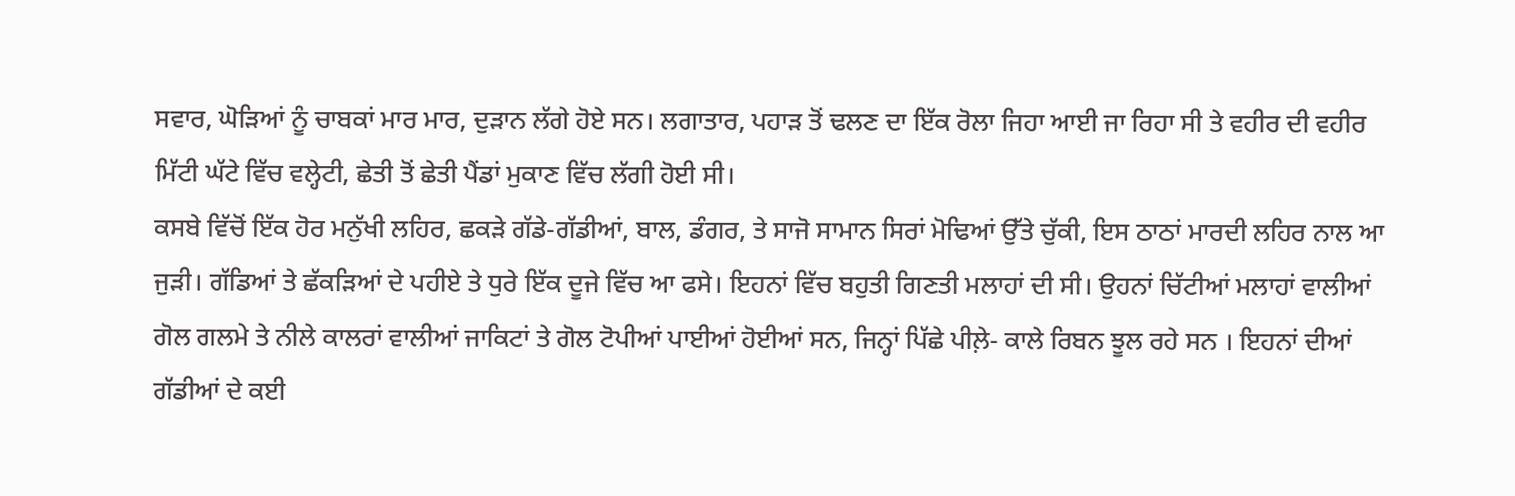ਸਵਾਰ, ਘੋੜਿਆਂ ਨੂੰ ਚਾਬਕਾਂ ਮਾਰ ਮਾਰ, ਦੁੜਾਨ ਲੱਗੇ ਹੋਏ ਸਨ। ਲਗਾਤਾਰ, ਪਹਾੜ ਤੋਂ ਢਲਣ ਦਾ ਇੱਕ ਰੋਲਾ ਜਿਹਾ ਆਈ ਜਾ ਰਿਹਾ ਸੀ ਤੇ ਵਹੀਰ ਦੀ ਵਹੀਰ ਮਿੱਟੀ ਘੱਟੇ ਵਿੱਚ ਵਲ੍ਹੇਟੀ, ਛੇਤੀ ਤੋਂ ਛੇਤੀ ਪੈਂਡਾਂ ਮੁਕਾਣ ਵਿੱਚ ਲੱਗੀ ਹੋਈ ਸੀ।
ਕਸਬੇ ਵਿੱਚੋਂ ਇੱਕ ਹੋਰ ਮਨੁੱਖੀ ਲਹਿਰ, ਛਕੜੇ ਗੱਡੇ-ਗੱਡੀਆਂ, ਬਾਲ, ਡੰਗਰ, ਤੇ ਸਾਜੋ ਸਾਮਾਨ ਸਿਰਾਂ ਮੋਢਿਆਂ ਉੱਤੇ ਚੁੱਕੀ, ਇਸ ਠਾਠਾਂ ਮਾਰਦੀ ਲਹਿਰ ਨਾਲ ਆ ਜੁੜੀ। ਗੱਡਿਆਂ ਤੇ ਛੱਕੜਿਆਂ ਦੇ ਪਹੀਏ ਤੇ ਧੁਰੇ ਇੱਕ ਦੂਜੇ ਵਿੱਚ ਆ ਫਸੇ। ਇਹਨਾਂ ਵਿੱਚ ਬਹੁਤੀ ਗਿਣਤੀ ਮਲਾਹਾਂ ਦੀ ਸੀ। ਉਹਨਾਂ ਚਿੱਟੀਆਂ ਮਲਾਹਾਂ ਵਾਲੀਆਂ ਗੋਲ ਗਲਮੇ ਤੇ ਨੀਲੇ ਕਾਲਰਾਂ ਵਾਲੀਆਂ ਜਾਕਿਟਾਂ ਤੇ ਗੋਲ ਟੋਪੀਆਂ ਪਾਈਆਂ ਹੋਈਆਂ ਸਨ, ਜਿਨ੍ਹਾਂ ਪਿੱਛੇ ਪੀਲ਼ੇ- ਕਾਲੇ ਰਿਬਨ ਝੂਲ ਰਹੇ ਸਨ । ਇਹਨਾਂ ਦੀਆਂ ਗੱਡੀਆਂ ਦੇ ਕਈ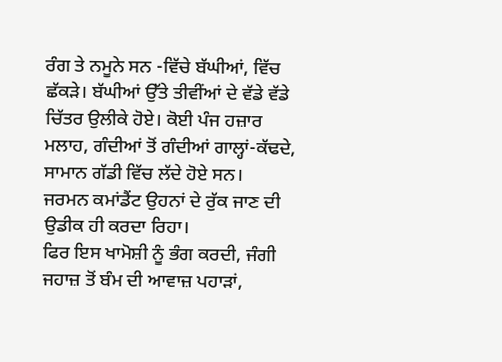ਰੰਗ ਤੇ ਨਮੂਨੇ ਸਨ -ਵਿੱਚੇ ਬੱਘੀਆਂ, ਵਿੱਚ ਛੱਕੜੇ। ਬੱਘੀਆਂ ਉੱਤੇ ਤੀਵੀਂਆਂ ਦੇ ਵੱਡੇ ਵੱਡੇ ਚਿੱਤਰ ਉਲੀਕੇ ਹੋਏ। ਕੋਈ ਪੰਜ ਹਜ਼ਾਰ ਮਲਾਹ, ਗੰਦੀਆਂ ਤੋਂ ਗੰਦੀਆਂ ਗਾਲ੍ਹਾਂ-ਕੱਢਦੇ, ਸਾਮਾਨ ਗੱਡੀ ਵਿੱਚ ਲੱਦੇ ਹੋਏ ਸਨ।
ਜਰਮਨ ਕਮਾਂਡੈਂਟ ਉਹਨਾਂ ਦੇ ਰੁੱਕ ਜਾਣ ਦੀ ਉਡੀਕ ਹੀ ਕਰਦਾ ਰਿਹਾ।
ਫਿਰ ਇਸ ਖਾਮੋਸ਼ੀ ਨੂੰ ਭੰਗ ਕਰਦੀ, ਜੰਗੀ ਜਹਾਜ਼ ਤੋਂ ਬੰਮ ਦੀ ਆਵਾਜ਼ ਪਹਾੜਾਂ,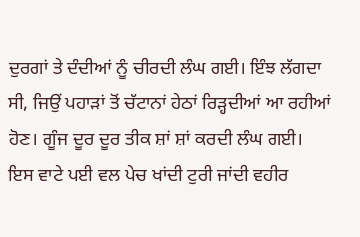ਦੁਰਗਾਂ ਤੇ ਦੰਦੀਆਂ ਨੂੰ ਚੀਰਦੀ ਲੰਘ ਗਈ। ਇੰਝ ਲੱਗਦਾ ਸੀ, ਜਿਉਂ ਪਹਾੜਾਂ ਤੋਂ ਚੱਟਾਨਾਂ ਹੇਠਾਂ ਰਿੜ੍ਹਦੀਆਂ ਆ ਰਹੀਆਂ ਹੋਣ। ਗੂੰਜ ਦੂਰ ਦੂਰ ਤੀਕ ਸ਼ਾਂ ਸ਼ਾਂ ਕਰਦੀ ਲੰਘ ਗਈ।
ਇਸ ਵਾਟੇ ਪਈ ਵਲ ਪੇਚ ਖਾਂਦੀ ਟੁਰੀ ਜਾਂਦੀ ਵਹੀਰ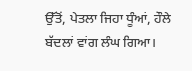ਉੱਤੋਂ, ਪੇਤਲਾ ਜਿਹਾ ਧੂੰਆਂ, ਹੌਲੇ ਬੱਦਲਾਂ ਵਾਂਗ ਲੰਘ ਗਿਆ।